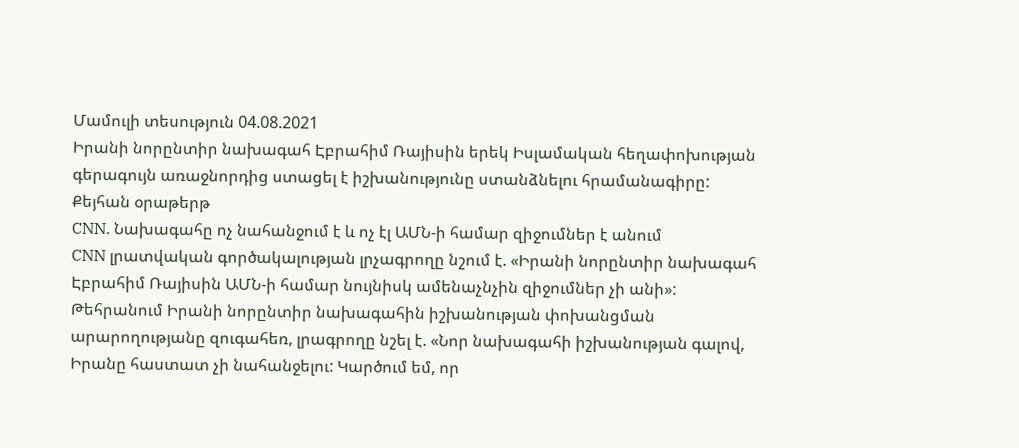Մամուլի տեսություն 04.08.2021
Իրանի նորընտիր նախագահ Էբրահիմ Ռայիսին երեկ Իսլամական հեղափոխության գերագույն առաջնորդից ստացել է իշխանությունը ստանձնելու հրամանագիրը:
Քեյհան օրաթերթ
CNN. Նախագահը ոչ նահանջում է և ոչ էլ ԱՄՆ-ի համար զիջումներ է անում
CNN լրատվական գործակալության լրչագրողը նշում է. «Իրանի նորընտիր նախագահ Էբրահիմ Ռայիսին ԱՄՆ-ի համար նույնիսկ ամենաչնչին զիջումներ չի անի»:
Թեհրանում Իրանի նորընտիր նախագահին իշխանության փոխանցման արարողությանը զուգահեռ, լրագրողը նշել է. «Նոր նախագահի իշխանության գալով, Իրանը հաստատ չի նահանջելու: Կարծում եմ, որ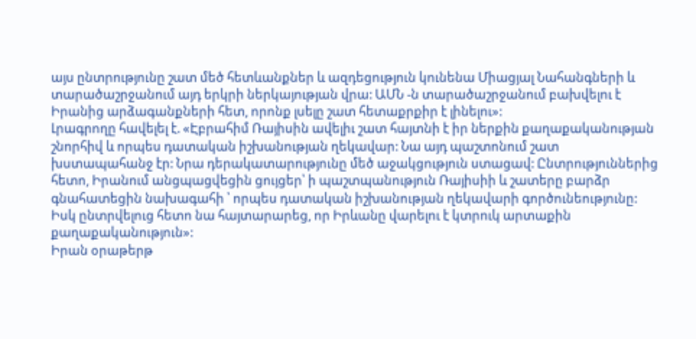այս ընտրությունը շատ մեծ հետևանքներ և ազդեցություն կունենա Միացյալ Նահանգների և տարածաշրջանում այդ երկրի ներկայության վրա: ԱՄՆ -ն տարածաշրջանում բախվելու է Իրանից արձագանքների հետ, որոնք լսելը շատ հետաքրքիր է լինելու»:
Լրագրողը հավելել է. «Էբրահիմ Ռայիսին ավելիւ շատ հայտնի է իր ներքին քաղաքականության շնորհիվ և որպես դատական իշխանության ղեկավար: Նա այդ պաշտոնում շատ խստապահանջ էր: Նրա դերակատարությունը մեծ աջակցություն ստացավ: Ընտրություններից հետո, Իրանում անցպացվեցին ցույցեր՝ ի պաշտպանություն Ռայիսիի և շատերը բարձր գնահատեցին նախագահի ՝ որպես դատական իշխանության ղեկավարի գործունեությունը: Իսկ ընտրվելուց հետո նա հայտարարեց, որ Իրևանը վարելու է կտրուկ արտաքին քաղաքականություն»:
Իրան օրաթերթ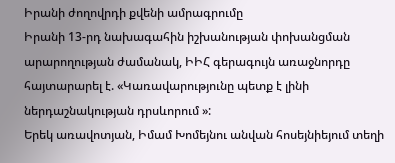Իրանի ժողովրդի քվենի ամրագրումը
Իրանի 13-րդ նախագահին իշխանության փոխանցման արարողության ժամանակ, ԻԻՀ գերագույն առաջնորդը հայտարարել է. «Կառավարությունը պետք է լինի ներդաշնակության դրսևորում »:
Երեկ առավոտյան, Իմամ Խոմեյնու անվան հոսեյնիեյում տեղի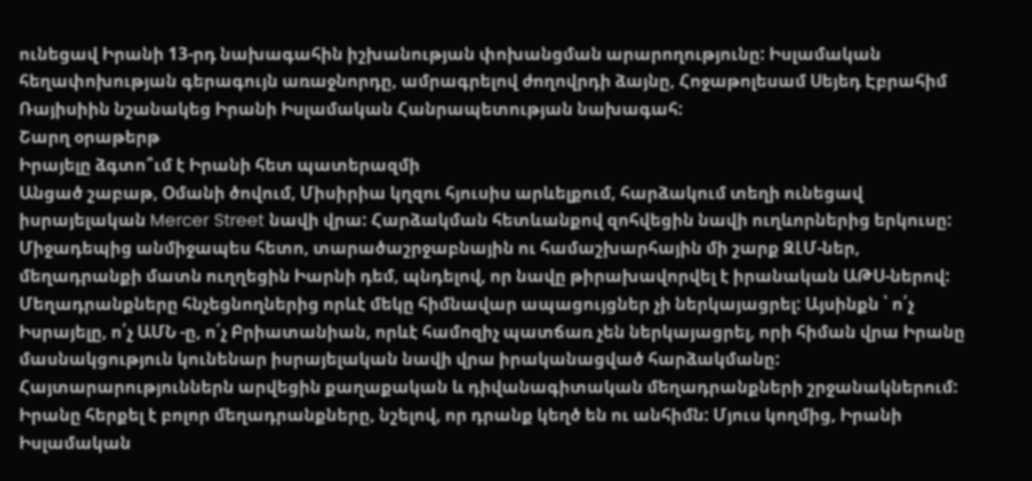ունեցավ Իրանի 13-րդ նախագահին իշխանության փոխանցման արարողությունը: Իսլամական հեղափոխության գերագույն առաջնորդը, ամրագրելով ժողովրդի ձայնը, Հոջաթոլեսամ Սեյեդ Էբրահիմ Ռայիսիին նշանակեց Իրանի Իսլամական Հանրապետության նախագահ:
Շարղ օրաթերթ
Իրայելը ձգտո՞ւմ է Իրանի հետ պատերազմի
Անցած շաբաթ, Օմանի ծովում, Միսիրիա կղզու հյուսիս արևելքում, հարձակում տեղի ունեցավ իսրայելական Mercer Street նավի վրա: Հարձակման հետևանքով զոհվեցին նավի ուղևորներից երկուսը: Միջադեպից անմիջապես հետո, տարածաշրջաբնային ու համաշխարհային մի շարք ԶԼՄ-ներ, մեղադրանքի մատն ուղղեցին Իարնի դեմ, պնդելով, որ նավը թիրախավորվել է իրանական ԱԹՍ-ներով:
Մեղադրանքները հնչեցնողներից որևէ մեկը հիմնավար ապացույցներ չի ներկայացրել: Այսինքն ՝ ո՛չ Իսրայելը, ո՛չ ԱՄՆ -ը, ո՛չ Բրիատանիան, որևէ համոզիչ պատճառ չեն ներկայացրել, որի հիման վրա Իրանը մասնակցություն կունենար իսրայելական նավի վրա իրականացված հարձակմանը: Հայտարարություններն արվեցին քաղաքական և դիվանագիտական մեղադրանքների շրջանակներում:
Իրանը հերքել է բոլոր մեղադրանքները, նշելով, որ դրանք կեղծ են ու անհիմն: Մյուս կողմից, Իրանի Իսլամական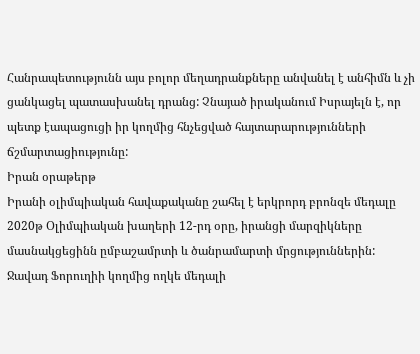Հանրապետությունն այս բոլոր մեղադրանքները անվանել է անհիմն և չի ցանկացել պատասխանել դրանց: Չնայած իրականում Իսրայելն է, որ պետք էապացուցի իր կողմից հնչեցված հայտարարությունների ճշմարտացիությունը:
Իրան օրաթերթ
Իրանի օլիմպիական հավաքականը շահել է երկրորդ բրոնզե մեդալը
2020թ Օլիմպիական խաղերի 12-րդ օրը, իրանցի մարզիկները մասնակցեցինն ըմբաշամրտի և ծանրամարտի մրցություններին: Ջավադ Ֆորուղիի կողմից ողկե մեդալի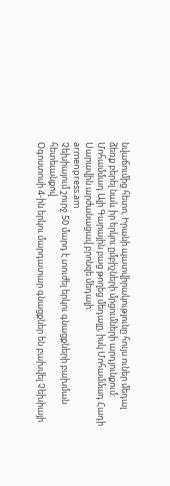նվաճումից հետո, Իրանի պատվիրակությունը հույս ուներ մեդալ ձեռք բերել նաև իր երկու ըմբիշների մրցումների արդյունքում:
Մոհամմադ Ալի Գարային բաց թողեց մեդալը, իսկ Մոհամմադ Հադի Սարավին արժանացավ բրոնզե մեդալի:
armenpress.am
Չեխիայում շուրջ 50 մարդ է տուժել երկու գնացքների բախման հետեւանքով
Օգոստոսի 4-ին երկու մարդատար գնացքներ են բախվել Չեխիայի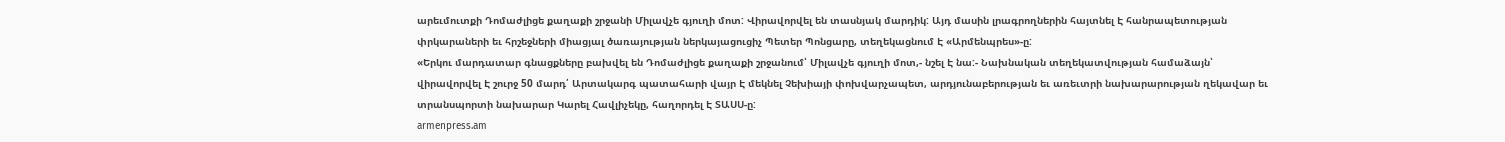արեւմուտքի Դոմաժլիցե քաղաքի շրջանի Միլավչե գյուղի մոտ: Վիրավորվել են տասնյակ մարդիկ: Այդ մասին լրագրողներին հայտնել Է հանրապետության փրկարաների եւ հրշեջների միացյալ ծառայության ներկայացուցիչ Պետեր Պոնցարը, տեղեկացնում Է «Արմենպրես»-ը:
«Երկու մարդատար գնացքները բախվել են Դոմաժլիցե քաղաքի շրջանում՝ Միլավչե գյուղի մոտ,- նշել Է նա:- Նախնական տեղեկատվության համաձայն՝ վիրավորվել Է շուրջ 50 մարդ՛ Արտակարգ պատահարի վայր Է մեկնել Չեխիայի փոխվարչապետ, արդյունաբերության եւ առեւտրի նախարարության ղեկավար եւ տրանսպորտի նախարար Կարել Հավլիչեկը, հաղորդել Է ՏԱՍՍ-ը:
armenpress.am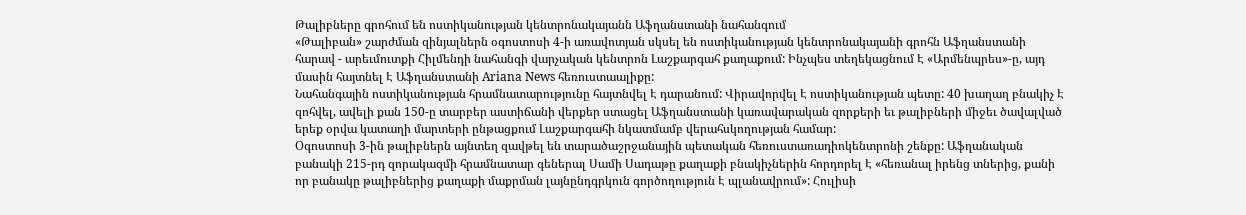Թալիբները գրոհում են ոստիկանության կենտրոնակայանն Աֆղանստանի նահանգում
«Թալիբան» շարժման զինյալներն օգոստոսի 4-ի առավոտյան սկսել են ոստիկանության կենտրոնակայանի գրոհն Աֆղանստանի հարավ - արեւմուտքի Հիլմենդի նահանգի վարչական կենտրոն Լաշքարգահ քաղաքում: Ինչպես տեղեկացնում Է «Արմենպրես»-ը, այդ մասին հայտնել Է Աֆղանստանի Ariana News հեռուստաալիքը:
Նահանգային ոստիկանության հրամնատարությունը հայտնվել Է դարանում: Վիրավորվել Է ոստիկանության պետը: 40 խաղաղ բնակիչ Է զոհվել, ավելի քան 150-ը տարբեր աստիճանի վերքեր ստացել Աֆղանստանի կառավարական զորքերի եւ թալիբների միջեւ ծավալված երեք օրվա կատաղի մարտերի ընթացքում Լաշքարգահի նկատմամբ վերահսկողության համար:
Օգոստոսի 3-ին թալիբներն այնտեղ զավթել են տարածաշրջանային պետական հեռուստառադիոկենտրոնի շենքը: Աֆղանական բանակի 215-րդ զորակազմի հրամնատար գեներալ Սամի Սադաթը քաղաքի բնակիչներին հորդորել Է «հեռանալ իրենց տներից, քանի որ բանակը թալիբներից քաղաքի մաքրման լայնընդգրկուն գործողություն Է պլանավրում»: Հուլիսի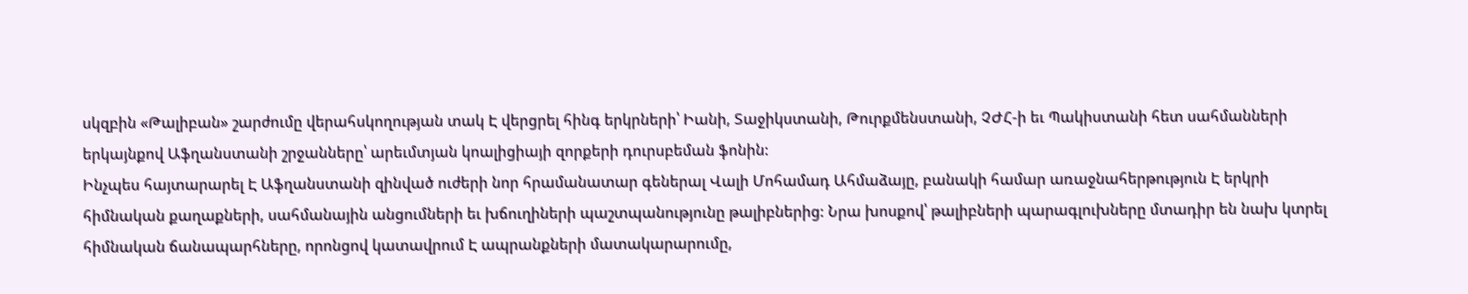սկզբին «Թալիբան» շարժումը վերահսկողության տակ Է վերցրել հինգ երկրների՝ Իանի, Տաջիկստանի, Թուրքմենստանի, ՉԺՀ-ի եւ Պակիստանի հետ սահմանների երկայնքով Աֆղանստանի շրջանները՝ արեւմտյան կոալիցիայի զորքերի դուրսբեման ֆոնին:
Ինչպես հայտարարել Է Աֆղանստանի զինված ուժերի նոր հրամանատար գեներալ Վալի Մոհամադ Ահմաձայը, բանակի համար առաջնահերթություն Է երկրի հիմնական քաղաքների, սահմանային անցումների եւ խճուղիների պաշտպանությունը թալիբներից: Նրա խոսքով՝ թալիբների պարագլուխները մտադիր են նախ կտրել հիմնական ճանապարհները, որոնցով կատավրում Է ապրանքների մատակարարումը,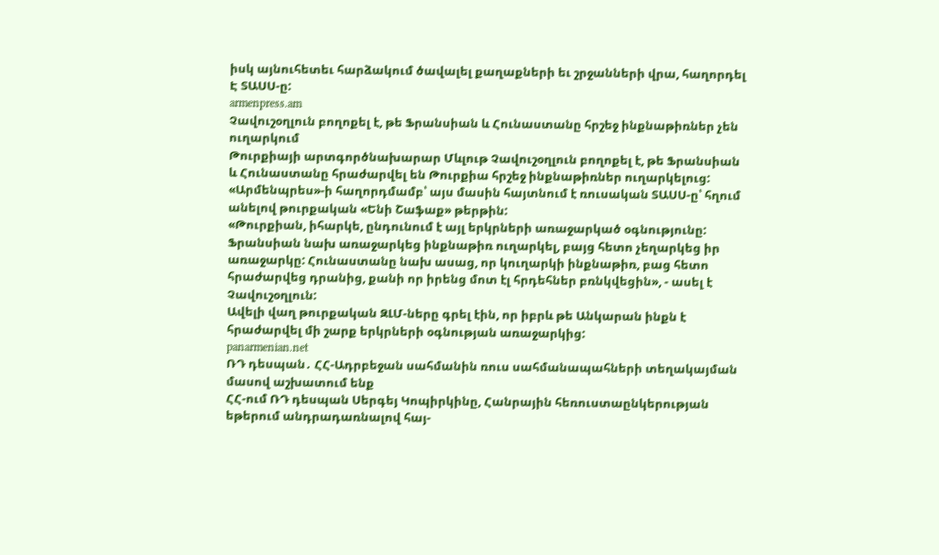իսկ այնուհետեւ հարձակում ծավալել քաղաքների եւ շրջանների վրա, հաղորդել Է ՏԱՍՍ-ը:
armenpress.am
Չավուշօղլուն բողոքել է, թե Ֆրանսիան և Հունաստանը հրշեջ ինքնաթիռներ չեն ուղարկում
Թուրքիայի արտգործնախարար Մևլութ Չավուշօղլուն բողոքել է, թե Ֆրանսիան և Հունաստանը հրաժարվել են Թուրքիա հրշեջ ինքնաթիռներ ուղարկելուց: «Արմենպրես»-ի հաղորդմամբ՝ այս մասին հայտնում է ռուսական ՏԱՍՍ-ը՝ հղում անելով թուրքական «Ենի Շաֆաք» թերթին:
«Թուրքիան, իհարկե, ընդունում է այլ երկրների առաջարկած օգնությունը: Ֆրանսիան նախ առաջարկեց ինքնաթիռ ուղարկել, բայց հետո չեղարկեց իր առաջարկը: Հունաստանը նախ ասաց, որ կուղարկի ինքնաթիռ, բաց հետո հրաժարվեց դրանից, քանի որ իրենց մոտ էլ հրդեհներ բռնկվեցին», - ասել է Չավուշօղլուն:
Ավելի վաղ թուրքական ԶԼՄ-ները գրել էին, որ իբրև թե Անկարան ինքն է հրաժարվել մի շարք երկրների օգնության առաջարկից:
panarmenian.net
ՌԴ դեսպան․ ՀՀ-Ադրբեջան սահմանին ռուս սահմանապահների տեղակայման մասով աշխատում ենք
ՀՀ-ում ՌԴ դեսպան Սերգեյ Կոպիրկինը, Հանրային հեռուստաընկերության եթերում անդրադառնալով հայ-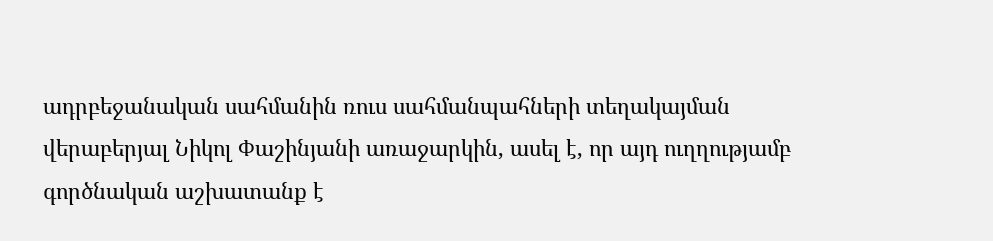ադրբեջանական սահմանին ռուս սահմանպահների տեղակայման վերաբերյալ Նիկոլ Փաշինյանի առաջարկին, ասել է, որ այդ ուղղությամբ գործնական աշխատանք է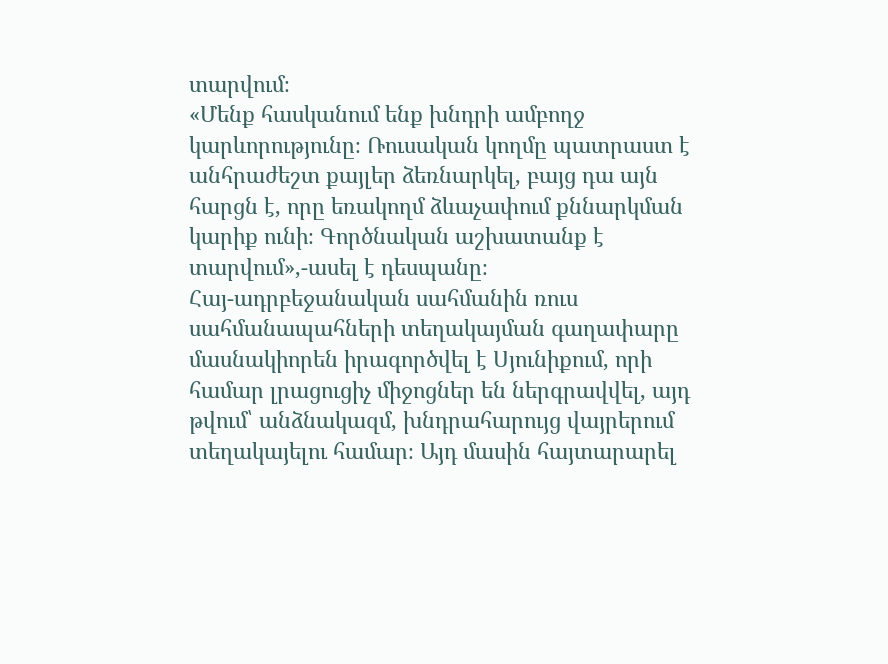տարվում։
«Մենք հասկանում ենք խնդրի ամբողջ կարևորությունը։ Ռուսական կողմը պատրաստ է անհրաժեշտ քայլեր ձեռնարկել, բայց դա այն հարցն է, որը եռակողմ ձևաչափում քննարկման կարիք ունի։ Գործնական աշխատանք է տարվում»,-ասել է դեսպանը։
Հայ-ադրբեջանական սահմանին ռուս սահմանապահների տեղակայման գաղափարը մասնակիորեն իրագործվել է Սյունիքում, որի համար լրացուցիչ միջոցներ են ներգրավվել, այդ թվում՝ անձնակազմ, խնդրահարույց վայրերում տեղակայելու համար։ Այդ մասին հայտարարել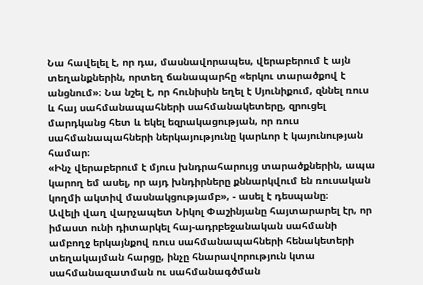Նա հավելել է, որ դա, մասնավորապես, վերաբերում է այն տեղանքներին, որտեղ ճանապարհը «երկու տարածքով է անցնում»։ Նա նշել է, որ հունիսին եղել է Սյունիքում, զննել ռուս և հայ սահմանապահների սահմանակետերը, զրուցել մարդկանց հետ և եկել եզրակացության, որ ռուս սահմանապահների ներկայությունը կարևոր է կայունության համար։
«Ինչ վերաբերում է մյուս խնդրահարույց տարածքներին, ապա կարող եմ ասել, որ այդ խնդիրները քննարկվում են ռուսական կողմի ակտիվ մասնակցությամբ», - ասել է դեսպանը։
Ավելի վաղ վարչապետ Նիկոլ Փաշինյանը հայտարարել էր, որ իմաստ ունի դիտարկել հայ-ադրբեջանական սահմանի ամբողջ երկայնքով ռուս սահմանապահների հենակետերի տեղակայման հարցը, ինչը հնարավորություն կտա սահմանազատման ու սահմանագծման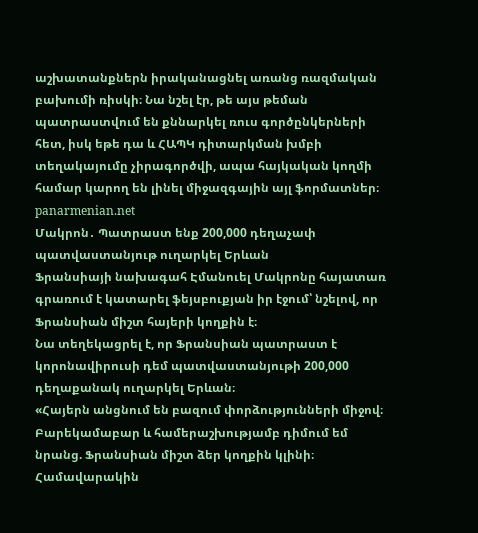աշխատանքներն իրականացնել առանց ռազմական բախումի ռիսկի։ Նա նշել էր, թե այս թեման պատրաստվում են քննարկել ռուս գործընկերների հետ, իսկ եթե դա և ՀԱՊԿ դիտարկման խմբի տեղակայումը չիրագործվի, ապա հայկական կողմի համար կարող են լինել միջազգային այլ ֆորմատներ։
panarmenian.net
Մակրոն․ Պատրաստ ենք 200,000 դեղաչափ պատվաստանյութ ուղարկել Երևան
Ֆրանսիայի նախագահ Էմանուել Մակրոնը հայատառ գրառում է կատարել ֆեյսբուքյան իր էջում՝ նշելով, որ Ֆրանսիան միշտ հայերի կողքին է։
Նա տեղեկացրել է, որ Ֆրանսիան պատրաստ է կորոնավիրուսի դեմ պատվաստանյութի 200,000 դեղաքանակ ուղարկել Երևան։
«Հայերն անցնում են բազում փորձությունների միջով։ Բարեկամաբար և համերաշխությամբ դիմում եմ նրանց. Ֆրանսիան միշտ ձեր կողքին կլինի։ Համավարակին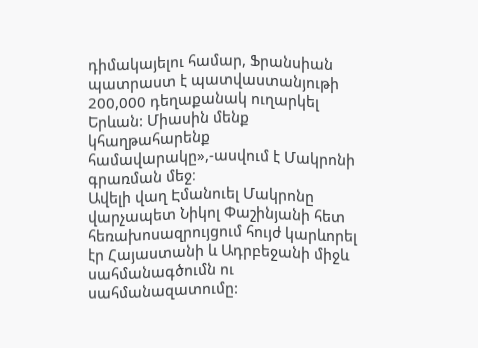դիմակայելու համար, Ֆրանսիան պատրաստ է պատվաստանյութի 200,000 դեղաքանակ ուղարկել Երևան: Միասին մենք կհաղթահարենք համավարակը»,-ասվում է Մակրոնի գրառման մեջ։
Ավելի վաղ Էմանուել Մակրոնը վարչապետ Նիկոլ Փաշինյանի հետ հեռախոսազրույցում հույժ կարևորել էր Հայաստանի և Ադրբեջանի միջև սահմանագծումն ու սահմանազատումը: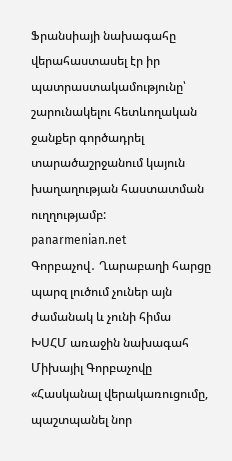Ֆրանսիայի նախագահը վերահաստասել էր իր պատրաստակամությունը՝ շարունակելու հետևողական ջանքեր գործադրել տարածաշրջանում կայուն խաղաղության հաստատման ուղղությամբ:
panarmenian.net
Գորբաչով․ Ղարաբաղի հարցը պարզ լուծում չուներ այն ժամանակ և չունի հիմա
ԽՍՀՄ առաջին նախագահ Միխայիլ Գորբաչովը «Հասկանալ վերակառուցումը, պաշտպանել նոր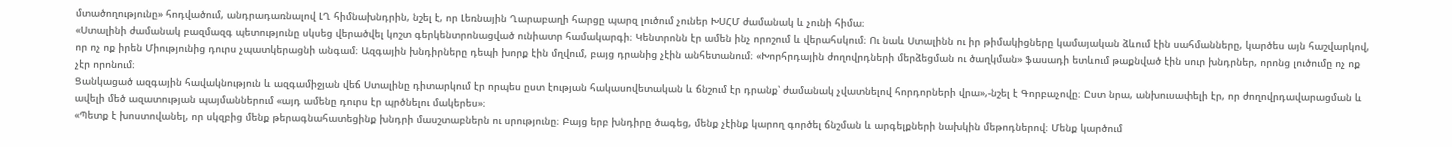մտածողությունը» հոդվածում, անդրադառնալով ԼՂ հիմնախնդրին, նշել է, որ Լեռնային Ղարաբաղի հարցը պարզ լուծում չուներ ԽՍՀՄ ժամանակ և չունի հիմա։
«Ստալինի ժամանակ բազմազգ պետությունը սկսեց վերածվել կոշտ գերկենտրոնացված ունիատր համակարգի։ Կենտրոնն էր ամեն ինչ որոշում և վերահսկում։ Ու նաև Ստալինն ու իր թիմակիցները կամայական ձևում էին սահմանները, կարծես այն հաշվարկով, որ ոչ ոք իրեն Միությունից դուրս չպատկերացնի անգամ։ Ազգային խնդիրները դեպի խորք էին մղվում, բայց դրանից չէին անհետանում։ «Խորհրդային ժողովրդների մերձեցման ու ծաղկման» ֆասադի ետևում թաքնված էին սուր խնդրներ, որոնց լուծումը ոչ ոք չէր որոնում։
Ցանկացած ազգային հավակնություն և ազգամիջյան վեճ Ստալինը դիտարկում էր որպես ըստ էության հակասովետական և ճնշում էր դրանք՝ ժամանակ չվատնելով հորդորների վրա»,-նշել է Գորբաչովը։ Ըստ նրա, անխուսափելի էր, որ ժողովրդավարացման և ավելի մեծ ազատության պայմաններում «այդ ամենը դուրս էր պրծնելու մակերես»։
«Պետք է խոստովանել, որ սկզբից մենք թերագնահատեցինք խնդրի մասշտաբներն ու սրությունը։ Բայց երբ խնդիրը ծագեց, մենք չէինք կարող գործել ճնշման և արգելքների նախկին մեթոդներով։ Մենք կարծում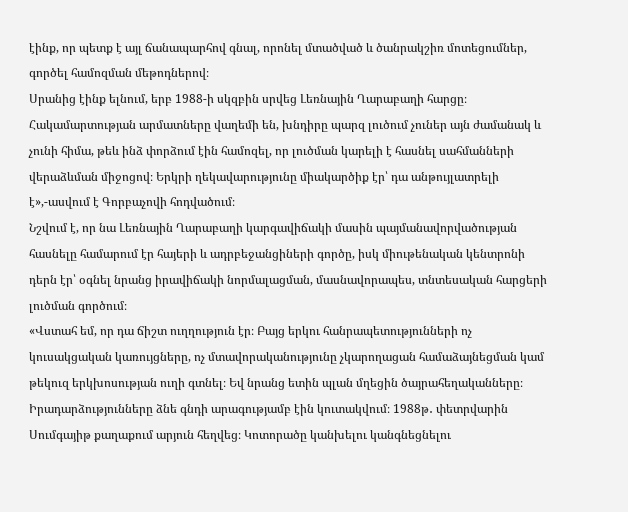էինք, որ պետք է այլ ճանապարհով գնալ, որոնել մտածված և ծանրակշիռ մոտեցումներ, գործել համոզման մեթոդներով։
Սրանից էինք ելնում, երբ 1988-ի սկզբին սրվեց Լեռնային Ղարաբաղի հարցը։ Հակամարտության արմատները վաղեմի են, խնդիրը պարզ լուծում չուներ այն ժամանակ և չունի հիմա, թեև ինձ փորձում էին համոզել, որ լուծման կարելի է հասնել սահմանների վերաձևման միջոցով։ Երկրի ղեկավարությունը միակարծիք էր՝ դա անթույլատրելի է»,-ասվում է Գորբաչովի հոդվածում։
Նշվում է, որ նա Լեռնային Ղարաբաղի կարգավիճակի մասին պայմանավորվածության հասնելը համարում էր հայերի և ադրբեջանցիների գործը, իսկ միութենական կենտրոնի դերն էր՝ օգնել նրանց իրավիճակի նորմալացման, մասնավորապես, տնտեսական հարցերի լուծման գործում։
«Վստահ եմ, որ դա ճիշտ ուղղություն էր։ Բայց երկու հանրապետությունների ոչ կուսակցական կառույցները, ոչ մտավորականությունը չկարողացան համաձայնեցման կամ թեկուզ երկխոսության ուղի գտնել։ Եվ նրանց ետին պլան մղեցին ծայրահեղականները։ Իրադարձությունները ձնե գնդի արագությամբ էին կուտակվում։ 1988թ․ փետրվարին Սումգայիթ քաղաքում արյուն հեղվեց։ Կոտորածը կանխելու կանգնեցնելու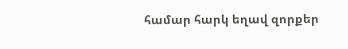համար հարկ եղավ զորքեր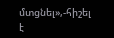մտցնել»,-հիշել է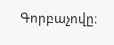Գորբաչովը։